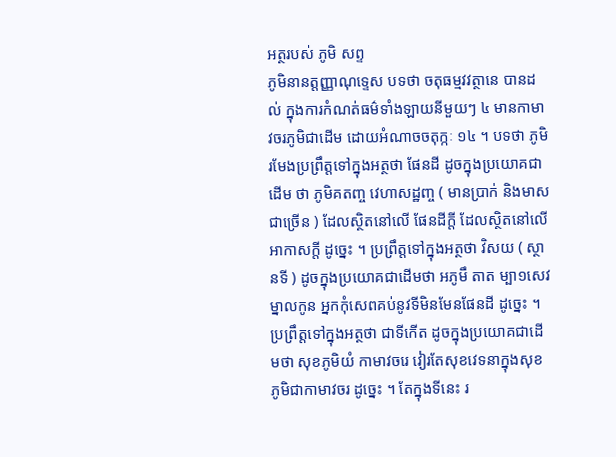អត្ថរបស់ ភូមិ សព្ទ
ភូមិនានត្តញ្ញាណុទ្ទេស បទថា ចតុធម្មវវត្ថានេ បានដល់ ក្នុងការកំណត់ធម៌ទាំងឡាយនីមួយៗ ៤ មានកាមាវចរភូមិជាដើម ដោយអំណាចចតុក្កៈ ១៤ ។ បទថា ភូមិ រមែងប្រព្រឹត្តទៅក្នុងអត្ថថា ផែនដី ដូចក្នុងប្រយោគជាដើម ថា ភូមិគតញ្ច វេហាសដ្ឋញ្ច ( មានប្រាក់ និងមាសជាច្រើន ) ដែលស្ថិតនៅលើ ផែនដីក្តី ដែលស្ថិតនៅលើអាកាសក្តី ដូច្នេះ ។ ប្រព្រឹត្តទៅក្នុងអត្ថថា វិសយ ( ស្ថានទី ) ដូចក្នុងប្រយោគជាដើមថា អភូមឹ តាត ម្បា១សេវ ម្នាលកូន អ្នកកុំសេពគប់នូវទីមិនមែនផែនដី ដូច្នេះ ។ ប្រព្រឹត្តទៅក្នុងអត្ថថា ជាទីកើត ដូចក្នុងប្រយោគជាដើមថា សុខភូមិយំ កាមាវចរេ វៀរតែសុខវេទនាក្នុងសុខភូមិជាកាមាវចរ ដូច្នេះ ។ តែក្នុងទីនេះ រ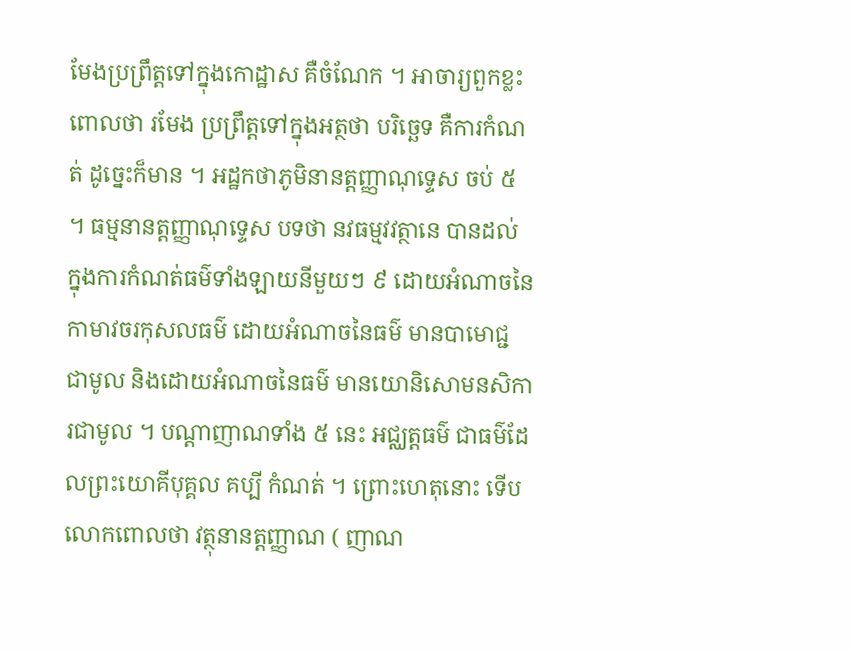មែងប្រព្រឹត្តទៅក្នុងកោដ្ឋាស គឺចំណែក ។ អាចារ្យពួកខ្លះពោលថា រមែង ប្រព្រឹត្តទៅក្នុងអត្ថថា បរិច្ឆេទ គឺការកំណត់ ដូច្នេះក៏មាន ។ អដ្ឋកថាភូមិនានត្តញ្ញាណុទ្ទេស ចប់ ៥ ។ ធម្មនានត្តញ្ញាណុទ្ទេស បទថា នវធម្មវវត្ថានេ បានដល់ ក្នុងការកំណត់ធម៌ទាំងឡាយនីមួយៗ ៩ ដោយអំណាចនៃកាមាវចរកុសលធម៌ ដោយអំណាចនៃធម៌ មានបាមោជ្ជ ជាមូល និងដោយអំណាចនៃធម៌ មានយោនិសោមនសិការជាមូល ។ បណ្តាញាណទាំង ៥ នេះ អជ្ឈត្តធម៌ ជាធម៌ដែលព្រះយោគីបុគ្គល គប្បី កំណត់ ។ ព្រោះហេតុនោះ ទើបលោកពោលថា វត្ថុនានត្តញ្ញាណ ( ញាណ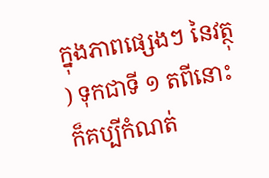ក្នុងភាពផ្សេងៗ នៃវត្ថុ ) ទុកជាទី ១ តពីនោះ ក៏គប្បីកំណត់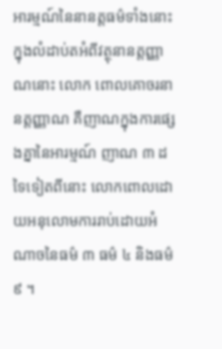អារម្មណ៍នៃនានត្តធម៌ទាំងនោះ ក្នុងលំដាប់តអំពីវត្ថុនានត្តញ្ញាណនោះ លោក ពោលគោចរនានត្តញ្ញាណ គឺញាណក្នុងការផ្សេងគ្នានៃអារម្មណ៍ ញាណ ៣ ដទៃទៀតពីនោះ លោកពោលដោយអនុលោមការរាប់ដោយអំណាចនៃធម៌ ៣ ធម៌ ៤ និងធម៌ ៩ ។